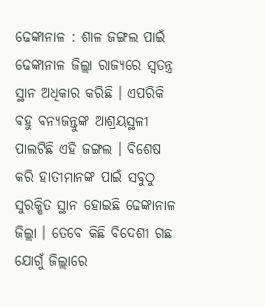ଢେଙ୍କାନାଳ : ଶାଳ ଜଙ୍ଗଲ ପାଇଁ ଢେଙ୍କାନାଳ ଜିଲ୍ଲା ରାଜ୍ୟରେ ସ୍ୱତନ୍ତ୍ର ସ୍ଥାନ ଅଧିକାର କରିଛି । ଏପରିକି ବହୁ ବନ୍ୟଜନ୍ତୁଙ୍କ ଆଶ୍ରୟସ୍ଥଳୀ ପାଲଟିଛି ଏହି ଜଙ୍ଗଲ । ବିଶେଷ କରି ହାତୀମାନଙ୍କ ପାଇଁ ସବୁଠୁ ସୁରକ୍ଷିତ ସ୍ଥାନ ହୋଇଛି ଢେଙ୍କାନାଳ ଜିଲ୍ଲା । ତେବେ କିଛି ବିଦେଶୀ ଗଛ ଯୋଗୁଁ ଜିଲ୍ଲାରେ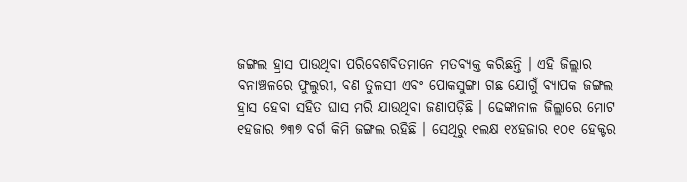ଜଙ୍ଗଲ ହ୍ରାସ ପାଉଥିବା ପରିବେଶବିତମାନେ ମତବ୍ୟକ୍ତ କରିଛନ୍ତି । ଏହି ଜିଲ୍ଲାର ବନାଞ୍ଚଳରେ ଫୁଲୁରୀ, ବଣ ତୁଳସୀ ଏବଂ ପୋକସୁଙ୍ଗା ଗଛ ଯୋଗୁଁ ବ୍ୟାପକ ଜଙ୍ଗଲ ହ୍ରାସ ହେବା ସହିତ ଘାସ ମରି ଯାଉଥିବା ଜଣାପଡ଼ିଛି । ଢେଙ୍କାନାଳ ଜିଲ୍ଲାରେ ମୋଟ ୧ହଜାର ୭୩୭ ବର୍ଗ କିମି ଜଙ୍ଗଲ ରହିଛି । ସେଥିରୁ ୧ଲକ୍ଷ ୧୪ହଜାର ୧୦୧ ହେକ୍ଟର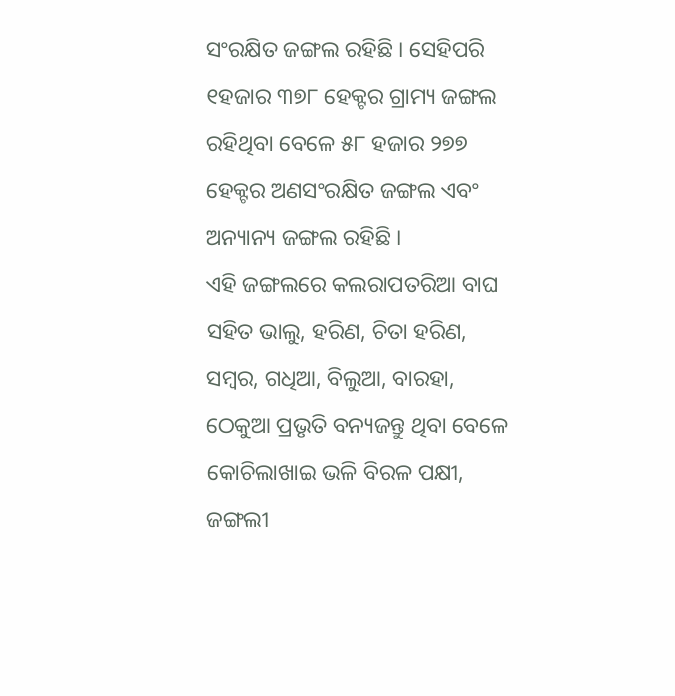ସଂରକ୍ଷିତ ଜଙ୍ଗଲ ରହିଛି । ସେହିପରି ୧ହଜାର ୩୭୮ ହେକ୍ଟର ଗ୍ରାମ୍ୟ ଜଙ୍ଗଲ ରହିଥିବା ବେଳେ ୫୮ ହଜାର ୨୭୭ ହେକ୍ଟର ଅଣସଂରକ୍ଷିତ ଜଙ୍ଗଲ ଏବଂ ଅନ୍ୟାନ୍ୟ ଜଙ୍ଗଲ ରହିଛି ।
ଏହି ଜଙ୍ଗଲରେ କଲରାପତରିଆ ବାଘ ସହିତ ଭାଲୁ, ହରିଣ, ଚିତା ହରିଣ, ସମ୍ବର, ଗଧିଆ, ବିଲୁଆ, ବାରହା, ଠେକୁଆ ପ୍ରଭୃତି ବନ୍ୟଜନ୍ତୁ ଥିବା ବେଳେ କୋଚିଲାଖାଇ ଭଳି ବିରଳ ପକ୍ଷୀ, ଜଙ୍ଗଲୀ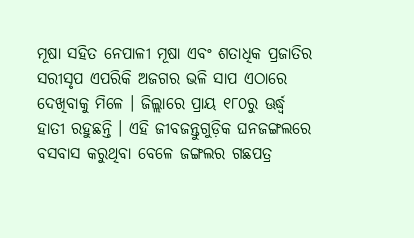ମୂଷା ସହିତ ନେପାଳୀ ମୂଷା ଏବଂ ଶତାଧିକ ପ୍ରଜାତିର ସରୀସୃପ ଏପରିକି ଅଜଗର ଭଳି ସାପ ଏଠାରେ ଦେଖିବାକୁ ମିଳେ । ଜିଲ୍ଲାରେ ପ୍ରାୟ ୧୮୦ରୁ ଊର୍ଦ୍ଧ୍ୱ ହାତୀ ରହୁଛନ୍ତି । ଏହି ଜୀବଜନ୍ତୁଗୁଡ଼ିକ ଘନଜଙ୍ଗଲରେ ବସବାସ କରୁଥିବା ବେଳେ ଜଙ୍ଗଲର ଗଛପତ୍ର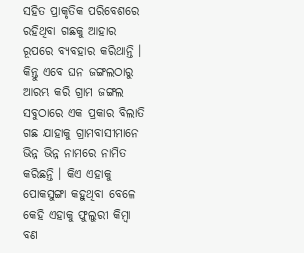ସହିତ ପ୍ରାକୃତିକ ପରିବେଶରେ ରହିଥିବା ଗଛକୁ ଆହାର ରୂପରେ ବ୍ୟବହାର କରିଥାନ୍ତି । କିନ୍ତୁ ଏବେ ଘନ ଜଙ୍ଗଲଠାରୁ ଆରମ୍ଭ କରି ଗ୍ରାମ ଜଙ୍ଗଲ ସବୁଠାରେ ଏକ ପ୍ରକାର ବିଲାତି ଗଛ ଯାହାକୁ ଗ୍ରାମବାସୀମାନେ ଭିନ୍ନ ଭିନ୍ନ ନାମରେ ନାମିତ କରିଛନ୍ତି । କିଏ ଏହାକୁ ପୋକସୁଙ୍ଗା କହୁଥିବା ବେଳେ କେହି ଏହାକୁ ଫୁଲୁରୀ କିମ୍ବା ବଣ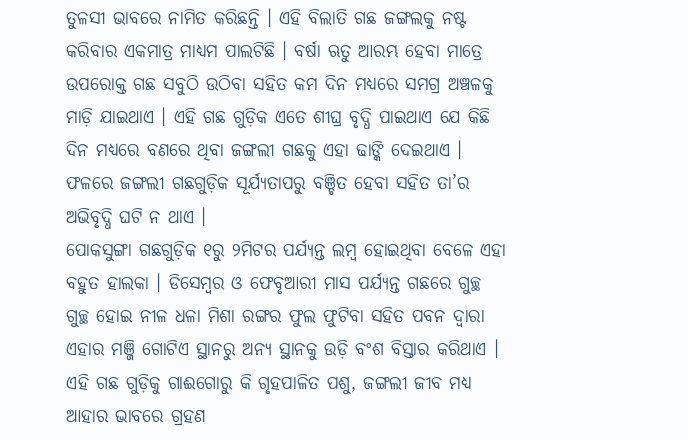ତୁଳସୀ ଭାବରେ ନାମିତ କରିଛନ୍ତି । ଏହି ବିଲାତି ଗଛ ଜଙ୍ଗଲକୁ ନଷ୍ଟ କରିବାର ଏକମାତ୍ର ମାଧ୍ୟମ ପାଲଟିଛି । ବର୍ଷା ଋତୁ ଆରମ୍ଭ ହେବା ମାତ୍ରେ ଉପରୋକ୍ତ ଗଛ ସବୁଠି ଉଠିବା ସହିତ କମ ଦିନ ମଧ୍ୟରେ ସମଗ୍ର ଅଞ୍ଚଳକୁ ମାଡ଼ି ଯାଇଥାଏ । ଏହି ଗଛ ଗୁଡ଼ିକ ଏତେ ଶୀଘ୍ର ବୃଦ୍ଧି ପାଇଥାଏ ଯେ କିଛି ଦିନ ମଧ୍ୟରେ ବଣରେ ଥିବା ଜଙ୍ଗଲୀ ଗଛକୁ ଏହା ଢାଙ୍କି ଦେଇଥାଏ । ଫଳରେ ଜଙ୍ଗଲୀ ଗଛଗୁଡ଼ିକ ସୂର୍ଯ୍ୟତାପରୁ ବଞ୍ଚିତ ହେବା ସହିତ ତା’ର ଅଭିବୃଦ୍ଧି ଘଟି ନ ଥାଏ ।
ପୋକସୁଙ୍ଗା ଗଛଗୁଡ଼ିକ ୧ରୁ ୨ମିଟର ପର୍ଯ୍ୟନ୍ତ ଲମ୍ବ ହୋଇଥିବା ବେଳେ ଏହା ବହୁତ ହାଲକା । ଡିସେମ୍ବର ଓ ଫେବୃଆରୀ ମାସ ପର୍ଯ୍ୟନ୍ତ ଗଛରେ ଗୁଚ୍ଛ ଗୁଚ୍ଛ ହୋଇ ନୀଳ ଧଳା ମିଶା ରଙ୍ଗର ଫୁଲ ଫୁଟିବା ସହିତ ପବନ ଦ୍ୱାରା ଏହାର ମଞ୍ଜି ଗୋଟିଏ ସ୍ଥାନରୁ ଅନ୍ୟ ସ୍ଥାନକୁ ଉଡ଼ି ବଂଶ ବିସ୍ତାର କରିଥାଏ । ଏହି ଗଛ ଗୁଡ଼ିକୁ ଗାଈଗୋରୁ କି ଗୃହପାଳିତ ପଶୁ, ଜଙ୍ଗଲୀ ଜୀବ ମଧ୍ୟ ଆହାର ଭାବରେ ଗ୍ରହଣ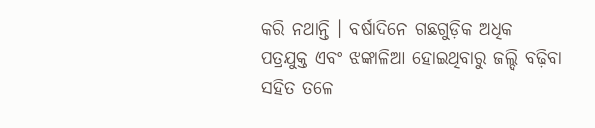କରି ନଥାନ୍ତି । ବର୍ଷାଦିନେ ଗଛଗୁଡ଼ିକ ଅଧିକ ପତ୍ରଯୁକ୍ତ ଏବଂ ଝଙ୍କାଳିଆ ହୋଇଥିବାରୁ ଜଲ୍ଦି ବଢ଼ିବା ସହିତ ତଳେ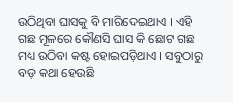ଉଠିଥିବା ଘାସକୁ ବି ମାରିଦେଇଥାଏ । ଏହି ଗଛ ମୂଳରେ କୌଣସି ଘାସ କି ଛୋଟ ଗଛ ମଧ୍ୟ ଉଠିବା କଷ୍ଟ ହୋଇପଡ଼ିଥାଏ । ସବୁଠାରୁ ବଡ଼ କଥା ହେଉଛି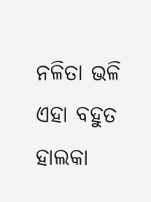ନଳିତା ଭଳି ଏହା ବହୁତ ହାଲକା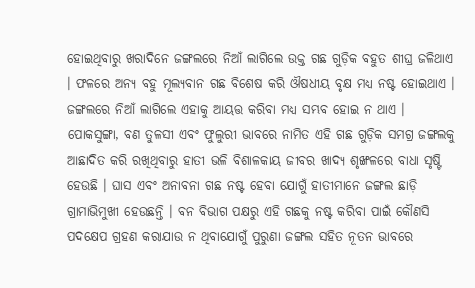ହୋଇଥିବାରୁ ଖରାଦିନେ ଜଙ୍ଗଲରେ ନିଆଁ ଲାଗିଲେ ଉକ୍ତ ଗଛ ଗୁଡ଼ିକ ବହୁତ ଶୀଘ୍ର ଜଳିଥାଏ । ଫଳରେ ଅନ୍ୟ ବହୁ ମୂଲ୍ୟବାନ ଗଛ ବିଶେଷ କରି ଔଷଧୀୟ ବୃକ୍ଷ ମଧ୍ୟ ନଷ୍ଟ ହୋଇଥାଏ । ଜଙ୍ଗଲରେ ନିଆଁ ଲାଗିଲେ ଏହାକୁ ଆୟତ୍ତ କରିବା ମଧ୍ୟ ସମ୍ଭବ ହୋଇ ନ ଥାଏ ।
ପୋକସୁଙ୍ଗା, ବଣ ତୁଳସୀ ଏବଂ ଫୁଲୁରୀ ଭାବରେ ନାମିତ ଏହି ଗଛ ଗୁଡ଼ିକ ସମଗ୍ର ଜଙ୍ଗଲକୁ ଆଛାଦିତ କରି ରଖିଥିବାରୁ ହାତୀ ଭଳି ବିଶାଳକାୟ ଜୀବର ଖାଦ୍ୟ ଶୃଙ୍ଖଳରେ ବାଧା ସୃଷ୍ଟି ହେଉଛି । ଘାସ ଏବଂ ଅନାବନା ଗଛ ନଷ୍ଟ ହେବା ଯୋଗୁଁ ହାତୀମାନେ ଜଙ୍ଗଲ ଛାଡ଼ି ଗ୍ରାମାଭିମୁଖୀ ହେଉଛନ୍ତି । ବନ ବିଭାଗ ପକ୍ଷରୁ ଏହି ଗଛକୁ ନଷ୍ଟ କରିବା ପାଇଁ କୌଣସି ପଦକ୍ଷେପ ଗ୍ରହଣ କରାଯାଉ ନ ଥିବାଯୋଗୁଁ ପୁରୁଣା ଜଙ୍ଗଲ ସହିତ ନୂତନ ଭାବରେ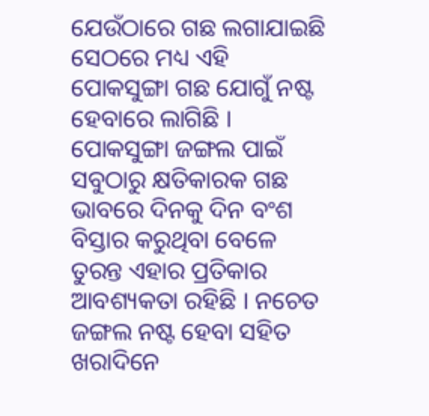ଯେଉଁଠାରେ ଗଛ ଲଗାଯାଇଛି ସେଠରେ ମଧ୍ୟ ଏହି ପୋକସୁଙ୍ଗା ଗଛ ଯୋଗୁଁ ନଷ୍ଟ ହେବାରେ ଲାଗିଛି । ପୋକସୁଙ୍ଗା ଜଙ୍ଗଲ ପାଇଁ ସବୁଠାରୁ କ୍ଷତିକାରକ ଗଛ ଭାବରେ ଦିନକୁ ଦିନ ବଂଶ ବିସ୍ତାର କରୁଥିବା ବେଳେ ତୁରନ୍ତ ଏହାର ପ୍ରତିକାର ଆବଶ୍ୟକତା ରହିଛି । ନଚେତ ଜଙ୍ଗଲ ନଷ୍ଟ ହେବା ସହିତ ଖରାଦିନେ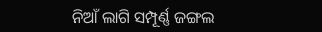ନିଆଁ ଲାଗି ସମ୍ପୂର୍ଣ୍ଣ ଜଙ୍ଗଲ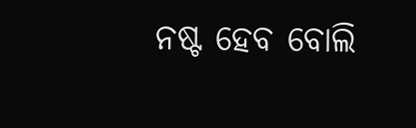ନଷ୍ଟ ହେବ ବୋଲି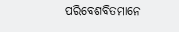ପରିବେଶବିତମାନେ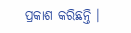ପ୍ରକାଶ କରିଛନ୍ତି ।